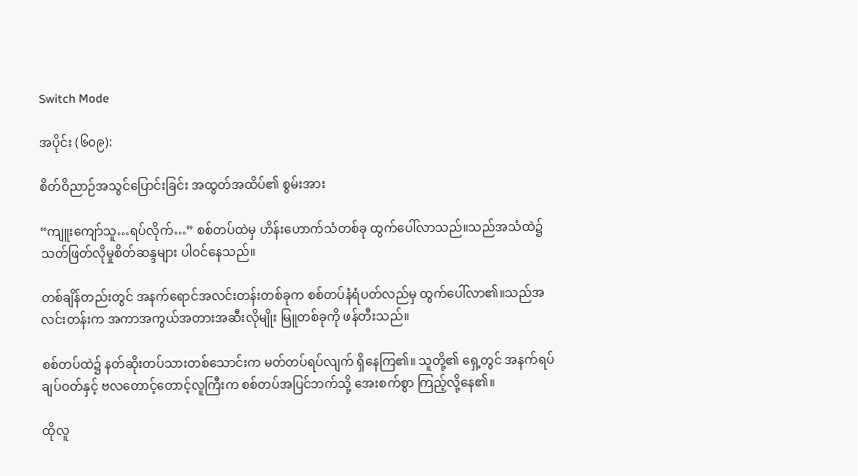Switch Mode

အပိုင်း (၆၀၉):

စိတ်ဝိညာဉ်အသွင်ပြောင်းခြင်း အထွတ်အထိပ်၏ စွမ်းအား

“ကျူးကျော်သူ…ရပ်လိုက်…” စစ်တပ်ထဲမှ ဟိန်းဟောက်သံတစ်ခု ထွက်ပေါ်လာသည်။သည်အသံထဲ၌ သတ်ဖြတ်လိုမှုစိတ်ဆန္ဒများ ပါဝင်နေသည်။

တစ်ချိန်တည်းတွင် အနက်ရောင်အလင်းတန်းတစ်ခုက စစ်တပ်နံရံပတ်လည်မှ ထွက်ပေါ်လာ၏။သည်အလင်းတန်းက အကာအကွယ်အတားအဆီးလိုမျိုး မြူတစ်ခုကို ဖန်တီးသည်။

စစ်တပ်ထဲ၌ နတ်ဆိုးတပ်သားတစ်သောင်းက မတ်တပ်ရပ်လျက် ရှိနေကြ၏။ သူတို့၏ ရှေ့တွင် အနက်ရပ်ချပ်ဝတ်နှင့် ဗလတောင့်တောင့်လူကြီးက စစ်တပ်အပြင်ဘက်သို့ အေးစက်စွာ ကြည့်လို့နေ၏။

ထိုလူ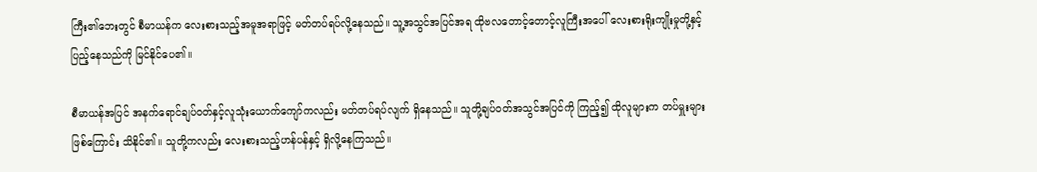ကြီး၏ဘေးတွင် စီမာယန်က လေးစားသည့်အမူအရာဖြင့် မတ်တပ်ရပ်လို့နေသည်။ သူ့အသွင်အပြင်အရ ထိုဗလတောင့်တောင့်လူကြီးအပေါ် လေးစားရိုးကျိုးမှုတို့နှင့် ပြည့်နေသည်ကို မြင်နိုင်ပေ၏။

စီမာယန်အပြင် အနက်ရောင်ချပ်ဝတ်နှင့်လူသုံးယောက်ကျော်ကလည်း မတ်တပ်ရပ်လျက် ရှိနေသည်။ သူတို့ချပ်ဝတ်အသွင်အပြင်ကို ကြည့်၍ ထိုလူများက တပ်မှူးများဖြစ်ကြောင်း သိနိုင်၏။ သူတို့ကလည်း လေးစားသည့်ဟန်ပန်နှင့် ရှိလို့နေကြသည်။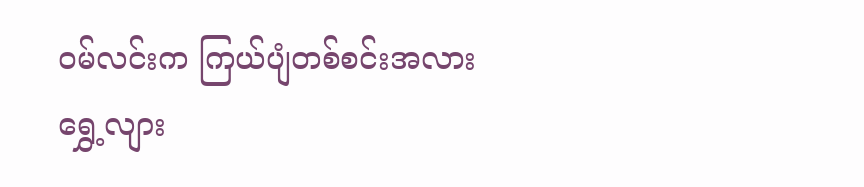ဝမ်လင်းက ကြယ်ပျံတစ်စင်းအလား ရွှေ့လျား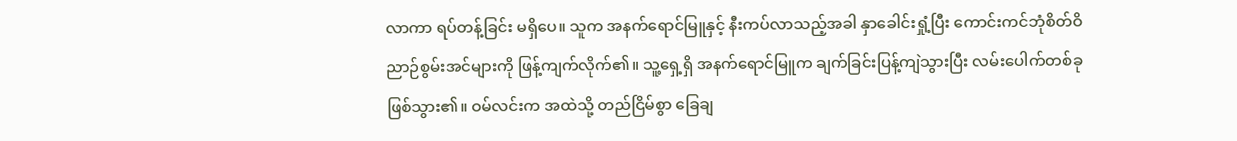လာကာ ရပ်တန့်ခြင်း မရှိပေ။ သူက အနက်ရောင်မြူနှင့် နီးကပ်လာသည့်အခါ နှာခေါင်းရှုံ့ပြီး ကောင်းကင်ဘုံစိတ်ဝိညာဉ်စွမ်းအင်များကို ဖြန့်ကျက်လိုက်၏။ သူ့ရှေ့ရှိ အနက်ရောင်မြူက ချက်ခြင်းပြန့်ကျဲသွားပြီး လမ်းပေါက်တစ်ခု ဖြစ်သွား၏။ ဝမ်လင်းက အထဲသို့ တည်ငြိမ်စွာ ခြေချ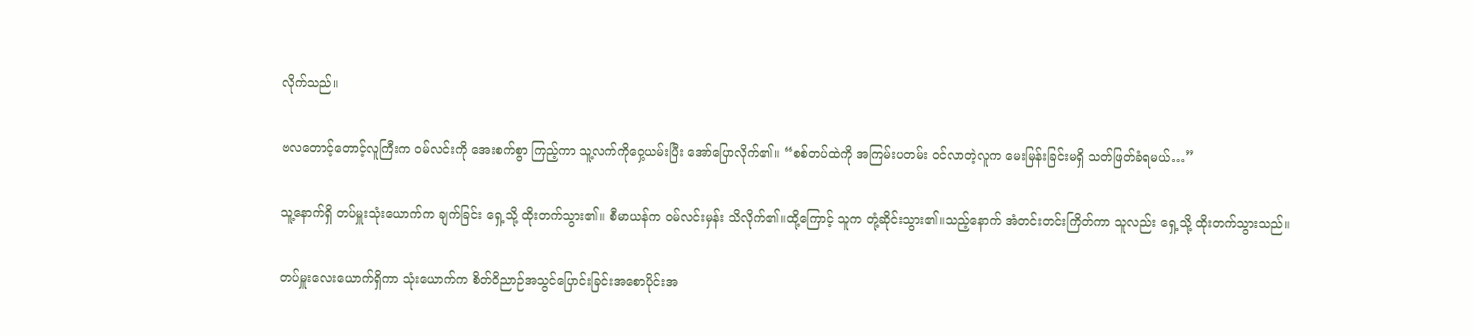လိုက်သည်။

ဗလတောင့်တောင့်လူကြီးက ဝမ်လင်းကို အေးစက်စွာ ကြည့်ကာ သူ့လက်ကိုဝှေ့ယမ်းပြီး အော်ပြောလိုက်၏။ “စစ်တပ်ထဲကို အကြမ်းပတမ်း ဝင်လာတဲ့လူက မေးမြန်းခြင်းမရှိ သတ်ဖြတ်ခံရမယ်…”

သူ့နောက်ရှိ တပ်မှူးသုံးယောက်က ချက်ခြင်း ရှေ့သို့ ထိုးတက်သွား၏။ စီမာယန်က ဝမ်လင်းမှန်း သိလိုက်၏။ထို့ကြောင့် သူက တုံ့ဆိုင်းသွား၏။သည့်နောက် အံတင်းတင်းကြိတ်ကာ သူလည်း ရှေ့သို့ ထိုးတက်သွားသည်။

တပ်မှူးလေးယောက်ရှိကာ သုံးယောက်က စိတ်ဝိညာဉ်အသွင်ပြောင်းခြင်းအစောပိုင်းအ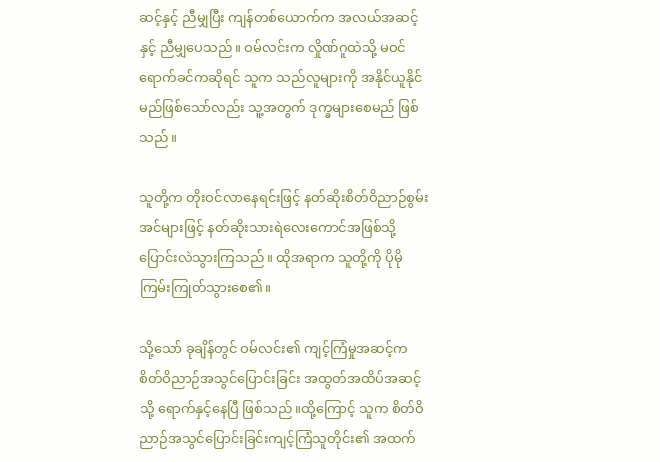ဆင့်နှင့် ညီမျှပြီး ကျန်တစ်ယောက်က အလယ်အဆင့်နှင့် ညီမျှပေသည်။ ဝမ်လင်းက လှိုဏ်ဂူထဲသို့ မဝင်ရောက်ခင်ကဆိုရင် သူက သည်လူများကို အနိုင်ယူနိုင်မည်ဖြစ်သော်လည်း သူ့အတွက် ဒုက္ခများစေမည် ဖြစ်သည်။

သူတို့က တိုးဝင်လာနေရင်းဖြင့် နတ်ဆိုးစိတ်ဝိညာဉ်စွမ်းအင်များဖြင့် နတ်ဆိုးသားရဲလေးကောင်အဖြစ်သို့ ပြောင်းလဲသွားကြသည်။ ထိုအရာက သူတို့ကို ပိုမိုကြမ်းကြုတ်သွားစေ၏။

သို့သော် ခုချိန်တွင် ဝမ်လင်း၏ ကျင့်ကြံမှုအဆင့်က စိတ်ဝိညာဉ်အသွင်ပြောင်းခြင်း အထွတ်အထိပ်အဆင့်သို့ ရောက်နှင့်နေပြီ ဖြစ်သည်။ထို့ကြောင့် သူက စိတ်ဝိညာဉ်အသွင်ပြောင်းခြင်းကျင့်ကြံသူတိုင်း၏ အထက်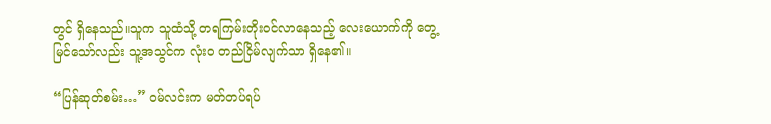တွင် ရှိနေသည်။သူက သူထံသို့ တရကြမ်းတိုးဝင်လာနေသည့် လေးယောက်ကို တွေ့မြင်သော်လည်း သူ့အသွင်က လုံးဝ တည်ငြိမ်လျက်သာ ရှိနေ၏။

“ပြန်ဆုတ်စမ်း…” ဝမ်လင်းက မတ်တပ်ရပ်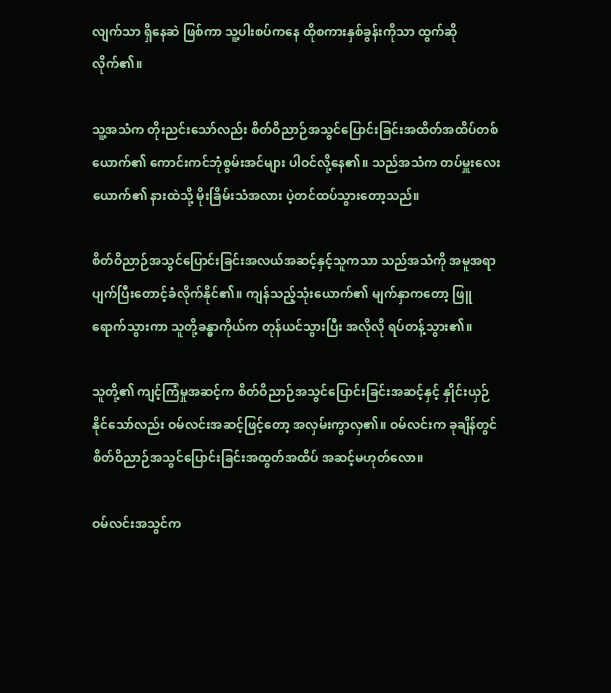လျက်သာ ရှိနေဆဲ ဖြစ်ကာ သူ့ပါးစပ်ကနေ ထိုစကားနှစ်ခွန်းကိုသာ ထွက်ဆိုလိုက်၏။

သူ့အသံက တိုးညင်းသော်လည်း စိတ်ဝိညာဉ်အသွင်ပြောင်းခြင်းအထိတ်အထိပ်တစ်ယောက်၏ ကောင်းကင်ဘုံစွမ်းအင်များ ပါဝင်လို့နေ၏။ သည်အသံက တပ်မှူးလေးယောက်၏ နားထဲသို့ မိုးခြိမ်းသံအလား ပဲ့တင်ထပ်သွားတော့သည်။

စိတ်ဝိညာဉ်အသွင်ပြောင်းခြင်းအလယ်အဆင့်နှင့်သူကသာ သည်အသံကို အမူအရာပျက်ပြီးတောင့်ခံလိုက်နိုင်၏။ ကျန်သည့်သုံးယောက်၏ မျက်နှာကတော့ ဖြူရောက်သွားကာ သူတို့ခန္ဓာကိုယ်က တုန်ယင်သွားပြီး အလိုလို ရပ်တန့်သွား၏။

သူတို့၏ ကျင့်ကြံမှုအဆင့်က စိတ်ဝိညာဉ်အသွင်ပြောင်းခြင်းအဆင့်နှင့် နှိုင်းယှဉ်နိုင်သော်လည်း ဝမ်လင်းအဆင့်ဖြင့်တော့ အလှမ်းကွာလှ၏။ ဝမ်လင်းက ခုချိန်တွင် စိတ်ဝိညာဉ်အသွင်ပြောင်းခြင်းအထွတ်အထိပ် အဆင့်မဟုတ်လော။

ဝမ်လင်းအသွင်က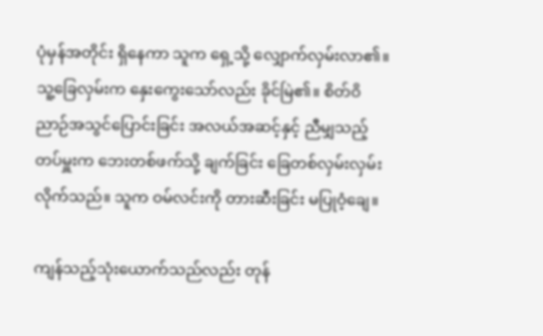ပုံမှန်အတိုင်း ရှိနေကာ သူက ရှေ့သို့ လျှောက်လှမ်းလာ၏။ သူ့ခြေလှမ်းက နှေးကွေးသော်လည်း ခိုင်မြဲ၏။ စိတ်ဝိညာဉ်အသွင်ပြောင်းခြင်း အလယ်အဆင့်နှင့် ညီမျှသည့် တပ်မှူးက ဘေးတစ်ဖက်သို့ ချက်ခြင်း ခြေတစ်လှမ်းလှမ်းလိုက်သည်။ သူက ဝမ်လင်းကို တားဆီးခြင်း မပြုဝံ့ချေ။

ကျန်သည့်သုံးယောက်သည်လည်း တုန်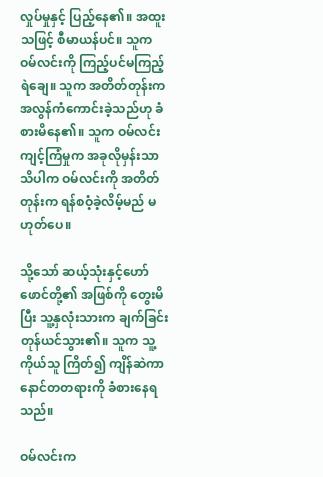လှုပ်မှုနှင့် ပြည့်နေ၏။ အထူးသဖြင့် စီမာယန်ပင်။ သူက ဝမ်လင်းကို ကြည့်ပင်မကြည့်ရဲချေ။ သူက အတိတ်တုန်းက အလွန်ကံကောင်းခဲ့သည်ဟု ခံစားမိနေ၏။ သူက ဝမ်လင်းကျင့်ကြံမှုက အခုလိုမှန်းသာ သိပါက ဝမ်လင်းကို အတိတ်တုန်းက ရန်စဝံ့ခဲ့လိမ့်မည် မဟုတ်ပေ။

သို့သော် ဆယ့်သုံးနှင့်ဟော်ဖောင်တို့၏ အဖြစ်ကို တွေးမိပြီး သူ့နှလုံးသားက ချက်ခြင်းတုန်ယင်သွား၏။ သူက သူ့ကိုယ်သူ ကြိတ်၍ ကျိန်ဆဲကာ နောင်တတရားကို ခံစားနေရသည်။

ဝမ်လင်းက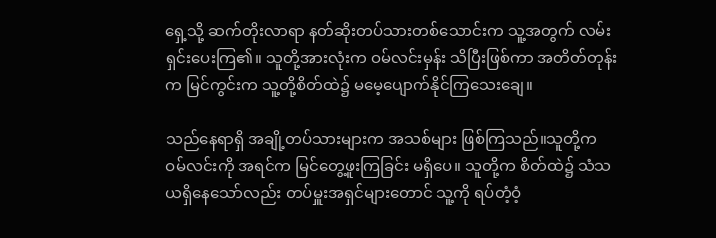ရှေ့သို့ ဆက်တိုးလာရာ နတ်ဆိုးတပ်သားတစ်သောင်းက သူ့အတွက် လမ်းရှင်းပေးကြ၏။ သူတို့အားလုံးက ဝမ်လင်းမှန်း သိပြီးဖြစ်ကာ အတိတ်တုန်းက မြင်ကွင်းက သူ့တို့စိတ်ထဲ၌ မမေ့ပျောက်နိုင်ကြသေးချေ။

သည်နေရာရှိ အချို့တပ်သားများက အသစ်များ ဖြစ်ကြသည်။သူတို့က ဝမ်လင်းကို အရင်က မြင်တွေ့ဖူးကြခြင်း မရှိပေ။ သူတို့က စိတ်ထဲ၌ သံသယရှိနေသော်လည်း တပ်မှူးအရှင်များတောင် သူ့ကို ရပ်တံ့ဝံ့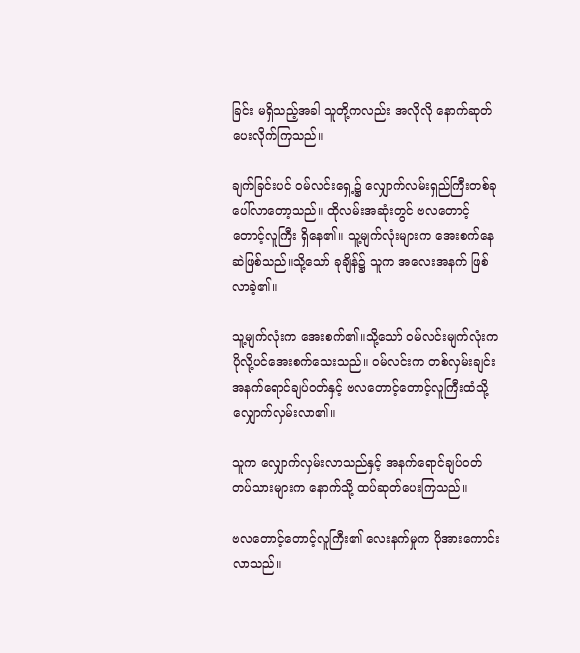ခြင်း မရှိသည့်အခါ သူတို့ကလည်း အလိုလို နောက်ဆုတ်ပေးလိုက်ကြသည်။

ချက်ခြင်းပင် ဝမ်လင်းရှေ့၌ လျှောက်လမ်းရှည်ကြီးတစ်ခု ပေါ်လာတော့သည်။ ထိုလမ်းအဆုံးတွင် ဗလတောင့်တောင့်လူကြီး ရှိနေ၏။ သူ့မျက်လုံးများက အေးစက်နေဆဲဖြစ်သည်။သို့သော် ခုချိန်၌ သူက အလေးအနက် ဖြစ်လာခဲ့၏။

သူ့မျက်လုံးက အေးစက်၏။သို့သော် ဝမ်လင်းမျက်လုံးက ပိုလို့ပင်အေးစက်သေးသည်။ ဝမ်လင်းက တစ်လှမ်းချင်း အနက်ရောင်ချပ်ဝတ်နှင့် ဗလတောင့်တောင့်လူကြီးထံသို့ လျှောက်လှမ်းလာ၏။

သူက လျှောက်လှမ်းလာသည်နှင့် အနက်ရောင်ချပ်ဝတ်တပ်သားများက နောက်သို့ ထပ်ဆုတ်ပေးကြသည်။

ဗလတောင့်တောင့်လူကြီး၏ လေးနက်မှုက ပိုအားကောင်းလာသည်။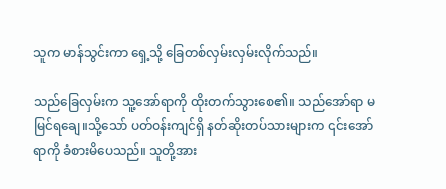သူက မာန်သွင်းကာ ရှေ့သို့ ခြေတစ်လှမ်းလှမ်းလိုက်သည်။

သည်ခြေလှမ်းက သူ့အော်ရာကို ထိုးတက်သွားစေ၏။ သည်အော်ရာ မမြင်ရချေ။သို့သော် ပတ်ဝန်းကျင်ရှိ နတ်ဆိုးတပ်သားများက ၎င်းအော်ရာကို ခံစားမိပေသည်။ သူတို့အား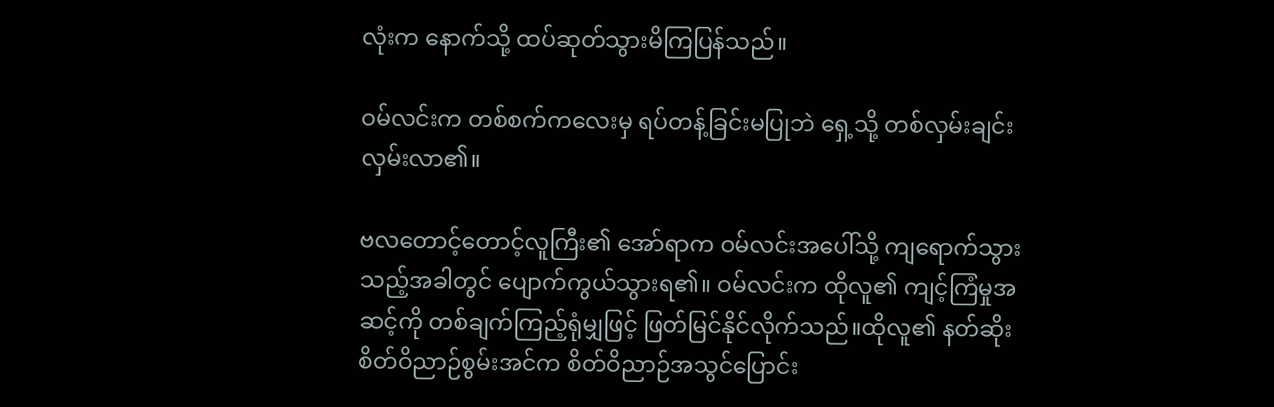လုံးက နောက်သို့ ထပ်ဆုတ်သွားမိကြပြန်သည်။

ဝမ်လင်းက တစ်စက်ကလေးမှ ရပ်တန့်ခြင်းမပြုဘဲ ရှေ့သို့ တစ်လှမ်းချင်းလှမ်းလာ၏။

ဗလတောင့်တောင့်လူကြီး၏ အော်ရာက ဝမ်လင်းအပေါ်သို့ ကျရောက်သွားသည့်အခါတွင် ပျောက်ကွယ်သွားရ၏။ ဝမ်လင်းက ထိုလူ၏ ကျင့်ကြံမှုအဆင့်ကို တစ်ချက်ကြည့်ရုံမျှဖြင့် ဖြတ်မြင်နိုင်လိုက်သည်။ထိုလူ၏ နတ်ဆိုးစိတ်ဝိညာဉ်စွမ်းအင်က စိတ်ဝိညာဉ်အသွင်ပြောင်း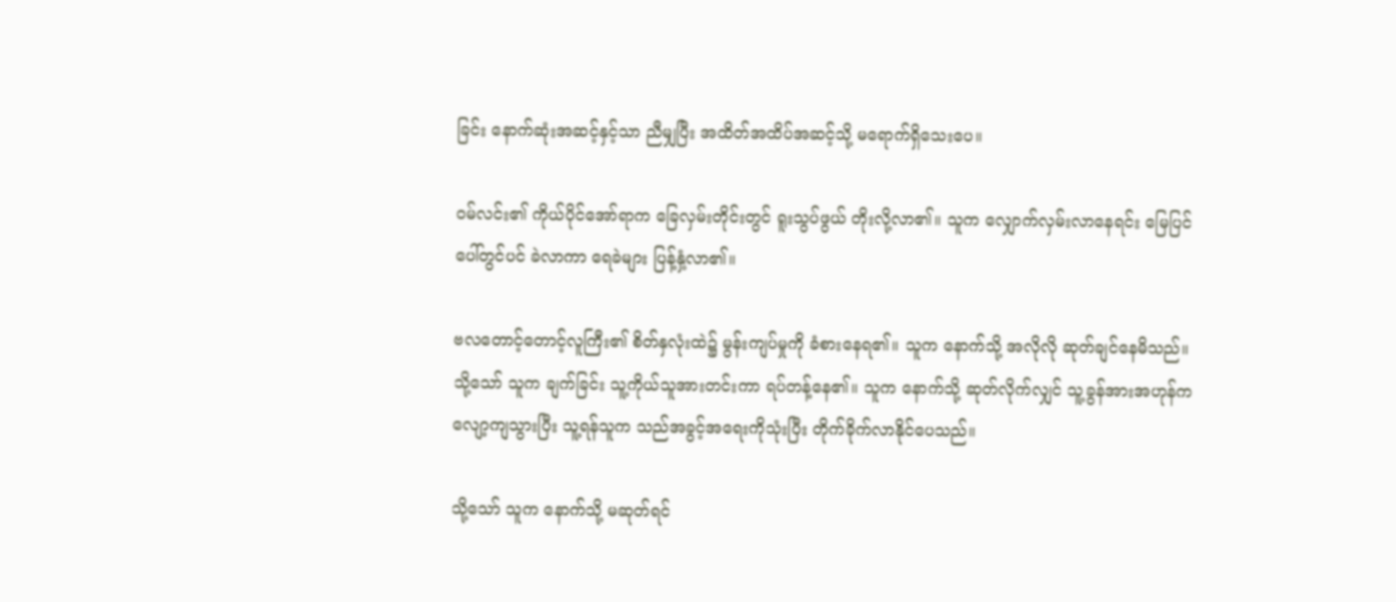ခြင်း နောက်ဆုံးအဆင့်နှင့်သာ ညီမျှပြီး အထိတ်အထိပ်အဆင့်သို့ မရောက်ရှိသေးပေ။

ဝမ်လင်း၏ ကိုယ်ပိုင်အော်ရာက ခြေလှမ်းတိုင်းတွင် ရူးသွပ်ဖွယ် တိုးလို့လာ၏။ သူက လျှောက်လှမ်းလာနေရင်း မြေပြင်ပေါ်တွင်ပင် ခဲလာကာ ရေခဲများ ပြန့်နှံ့လာ၏။

ဗလတောင့်တောင့်လူကြီး၏ စိတ်နှလုံးထဲ၌ မွန်းကျပ်မှုကို ခံစားနေရ၏။ သူက နောက်သို့ အလိုလို ဆုတ်ချင်နေမိသည်။ သို့သော် သူက ချက်ခြင်း သူ့ကိုယ်သူအားတင်းကာ ရပ်တန့်နေ၏။ သူက နောက်သို့ ဆုတ်လိုက်လျှင် သူ့ခွန်အားအဟုန်က လျော့ကျသွားပြီး သူ့ရန်သူက သည်အခွင့်အရေးကိုသုံးပြီး တိုက်ခိုက်လာနိုင်ပေသည်။

သို့သော် သူက နောက်သို့ မဆုတ်ရင်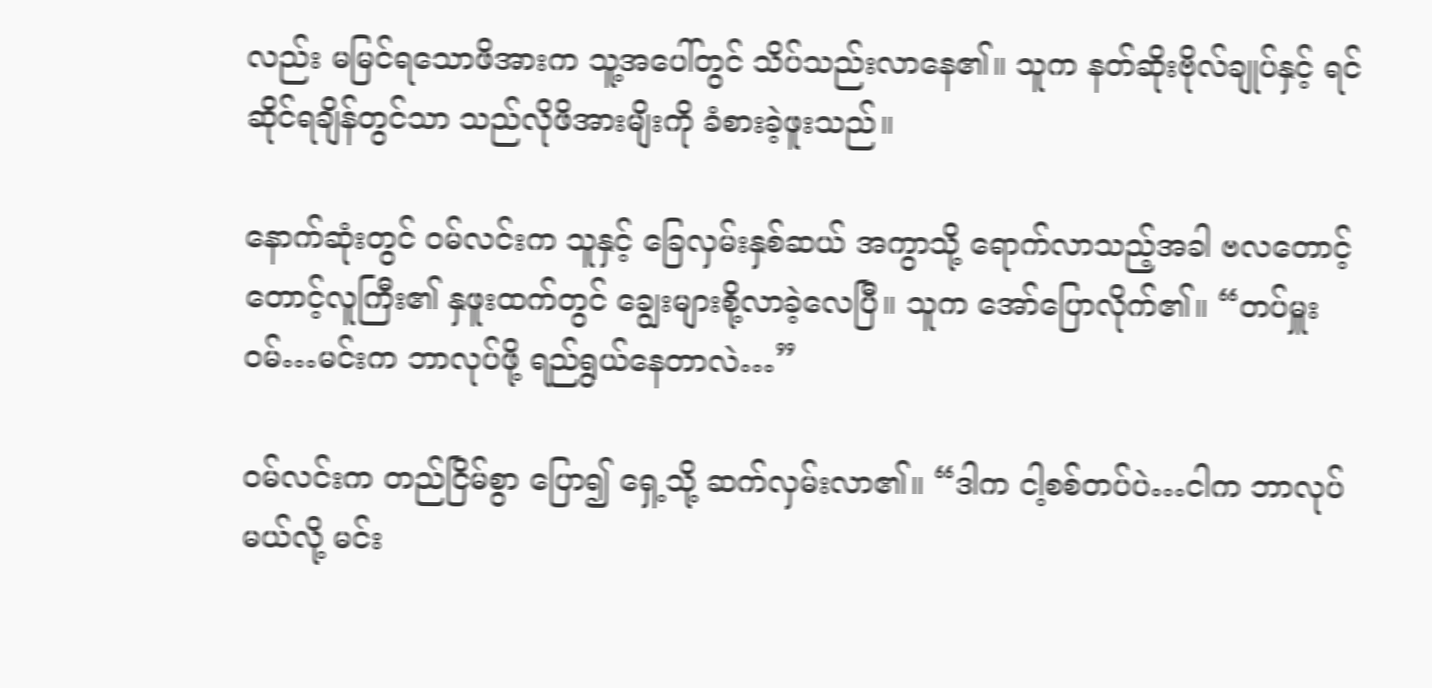လည်း မမြင်ရသောဖိအားက သူ့အပေါ်တွင် သိပ်သည်းလာနေ၏။ သူက နတ်ဆိုးဗိုလ်ချုပ်နှင့် ရင်ဆိုင်ရချိန်တွင်သာ သည်လိုဖိအားမျိးကို ခံစားခဲ့ဖူးသည်။

နောက်ဆုံးတွင် ဝမ်လင်းက သူနှင့် ခြေလှမ်းနှစ်ဆယ် အကွာသို့ ရောက်လာသည့်အခါ ဗလတောင့်တောင့်လူကြီး၏ နှဖူးထက်တွင် ချွေးများစို့လာခဲ့လေပြီ။ သူက အော်ပြောလိုက်၏။ “တပ်မှူးဝမ်…မင်းက ဘာလုပ်ဖို့ ရည်ရွယ်နေတာလဲ…”

ဝမ်လင်းက တည်ငြိမ်စွာ ပြော၍ ရှေ့သို့ ဆက်လှမ်းလာ၏။ “ဒါက ငါ့စစ်တပ်ပဲ…ငါက ဘာလုပ်မယ်လို့ မင်း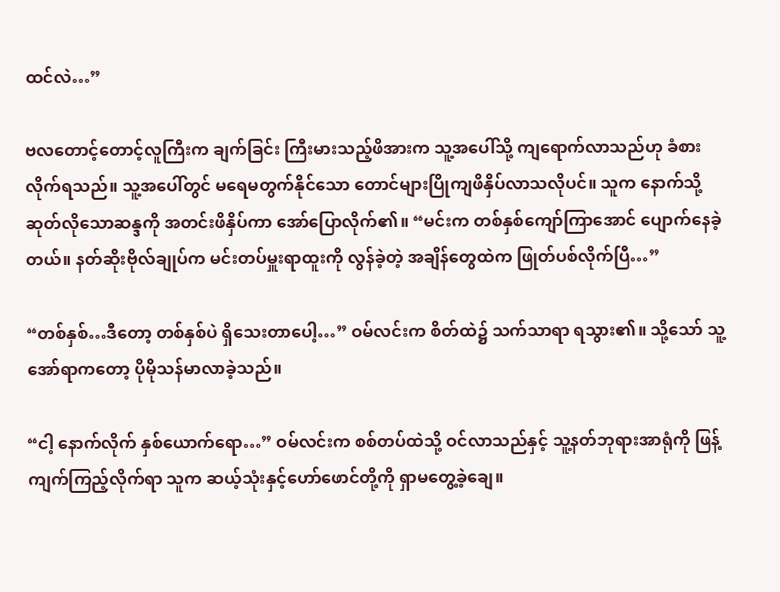ထင်လဲ…”

ဗလတောင့်တောင့်လူကြီးက ချက်ခြင်း ကြီးမားသည့်ဖိအားက သူ့အပေါ်သို့ ကျရောက်လာသည်ဟု ခံစားလိုက်ရသည်။ သူ့အပေါ်တွင် မရေမတွက်နိုင်သော တောင်များပြိုကျဖိနှိပ်လာသလိုပင်။ သူက နောက်သို့ ဆုတ်လိုသောဆန္ဒကို အတင်းဖိနှိပ်ကာ အော်ပြောလိုက်၏။ “မင်းက တစ်နှစ်ကျော်ကြာအောင် ပျောက်နေခဲ့တယ်။ နတ်ဆိုးဗိုလ်ချုပ်က မင်းတပ်မှူးရာထူးကို လွန်ခဲ့တဲ့ အချိန်တွေထဲက ဖြုတ်ပစ်လိုက်ပြီ…”

“တစ်နှစ်…ဒီတော့ တစ်နှစ်ပဲ ရှိသေးတာပေါ့…” ဝမ်လင်းက စိတ်ထဲ၌ သက်သာရာ ရသွား၏။ သို့သော် သူ့အော်ရာကတော့ ပိုမိုသန်မာလာခဲ့သည်။

“ငါ့ နောက်လိုက် နှစ်ယောက်ရော…” ဝမ်လင်းက စစ်တပ်ထဲသို့ ဝင်လာသည်နှင့် သူ့နတ်ဘုရားအာရုံကို ဖြန့်ကျက်ကြည့်လိုက်ရာ သူက ဆယ့်သုံးနှင့်ဟော်ဖောင်တို့ကို ရှာမတွေ့ခဲ့ချေ။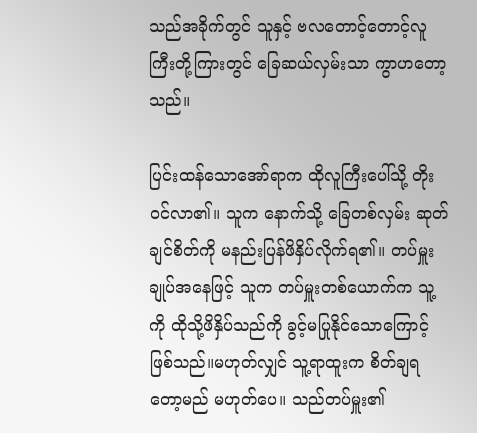သည်အခိုက်တွင် သူနှင့် ဗလတောင့်တောင့်လူကြီးတို့ကြားတွင် ခြေဆယ်လှမ်းသာ ကွာဟတော့သည်။

ပြင်းထန်သောအော်ရာက ထိုလူကြီးပေါ်သို့ တိုးဝင်လာ၏။ သူက နောက်သို့ ခြေတစ်လှမ်း ဆုတ်ချင်စိတ်ကို မနည်းပြန်ဖိနှိပ်လိုက်ရ၏။ တပ်မှူးချုပ်အနေဖြင့် သူက တပ်မှူးတစ်ယောက်က သူ့ကို ထိုသို့ဖိနှိပ်သည်ကို ခွင့်မပြုနိုင်သောကြောင့် ဖြစ်သည်။မဟုတ်လျှင် သူ့ရာထူးက စိတ်ချရတော့မည် မဟုတ်ပေ။ သည်တပ်မှူး၏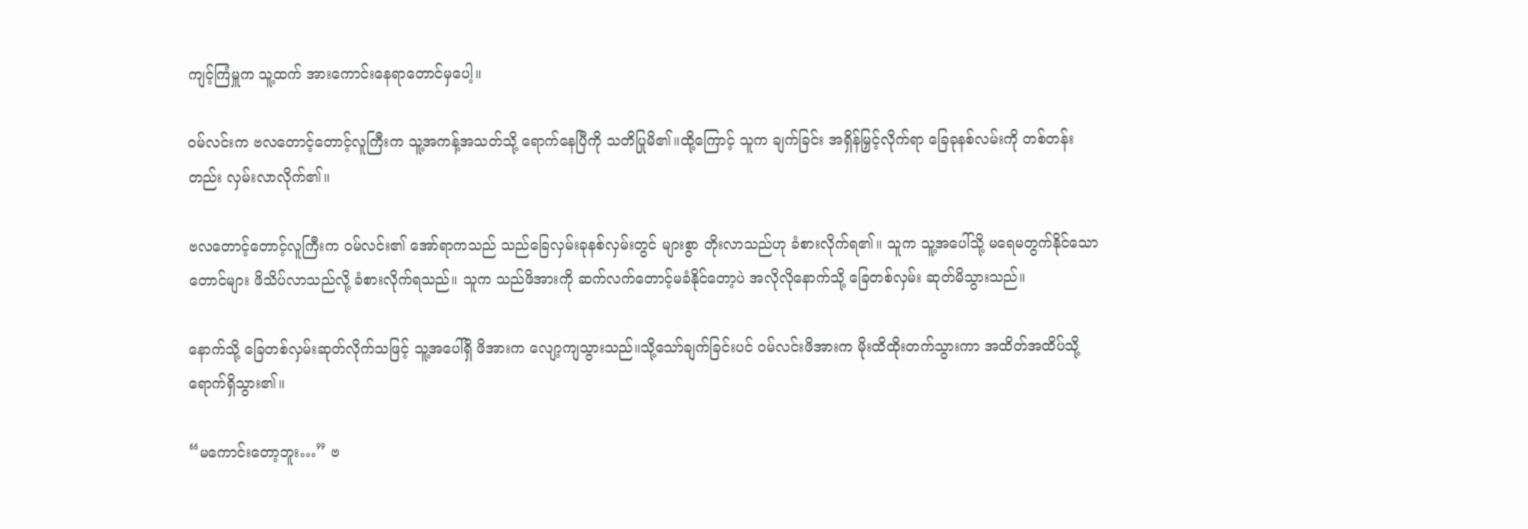ကျင့်ကြံမှူက သူ့ထက် အားကောင်းနေရာတောင်မှပေါ့။

ဝမ်လင်းက ဗလတောင့်တောင့်လူကြီးက သူ့အကန့်အသတ်သို့ ရောက်နေပြီကို သတိပြုမိ၏။ထို့ကြောင့် သူက ချက်ခြင်း အရှိန်မြှင့်လိုက်ရာ ခြေခုနစ်လမ်းကို တစ်တန်းတည်း လှမ်းလာလိုက်၏။

ဗလတောင့်တောင့်လူကြီးက ဝမ်လင်း၏ အော်ရာကသည် သည်ခြေလှမ်းခုနစ်လှမ်းတွင် များစွာ တိုးလာသည်ဟု ခံစားလိုက်ရ၏။ သူက သူ့အပေါ်သို့ မရေမတွက်နိုင်သောတောင်များ ဖိသိပ်လာသည်လို့ ခံစားလိုက်ရသည်။ သူက သည်ဖိအားကို ဆက်လက်တောင့်မခံနိုင်တော့ပဲ အလိုလိုနောက်သို့ ခြေတစ်လှမ်း ဆုတ်မိသွားသည်။

နောက်သို့ ခြေတစ်လှမ်းဆုတ်လိုက်သဖြင့် သူ့အပေါ်ရှိ ဖိအားက လျော့ကျသွားသည်။သို့သော်ချက်ခြင်းပင် ဝမ်လင်းဖိအားက မိုးထိထိုးတက်သွားကာ အထိတ်အထိပ်သို့ ရောက်ရှိသွား၏။

“မကောင်းတော့ဘူး…” ဗ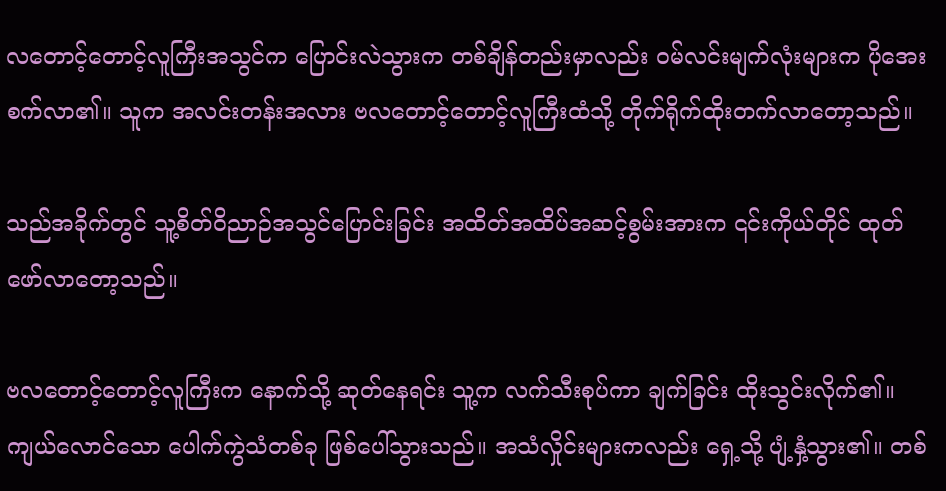လတောင့်တောင့်လူကြီးအသွင်က ပြောင်းလဲသွားက တစ်ချိန်တည်းမှာလည်း ဝမ်လင်းမျက်လုံးများက ပိုအေးစက်လာ၏။ သူက အလင်းတန်းအလား ဗလတောင့်တောင့်လူကြီးထံသို့ တိုက်ရိုက်ထိုးတက်လာတော့သည်။

သည်အခိုက်တွင် သူ့စိတ်ဝိညာဉ်အသွင်ပြောင်းခြင်း အထိတ်အထိပ်အဆင့်စွမ်းအားက ၎င်းကိုယ်တိုင် ထုတ်ဖော်လာတော့သည်။

ဗလတောင့်တောင့်လူကြီးက နောက်သို့ ဆုတ်နေရင်း သူ့က လက်သီးစုပ်ကာ ချက်ခြင်း ထိုးသွင်းလိုက်၏။ ကျယ်လောင်သော ပေါက်ကွဲသံတစ်ခု ဖြစ်ပေါ်သွားသည်။ အသံလှိုင်းများကလည်း ရှေ့သို့ ပျံ့နှံ့သွား၏။ တစ်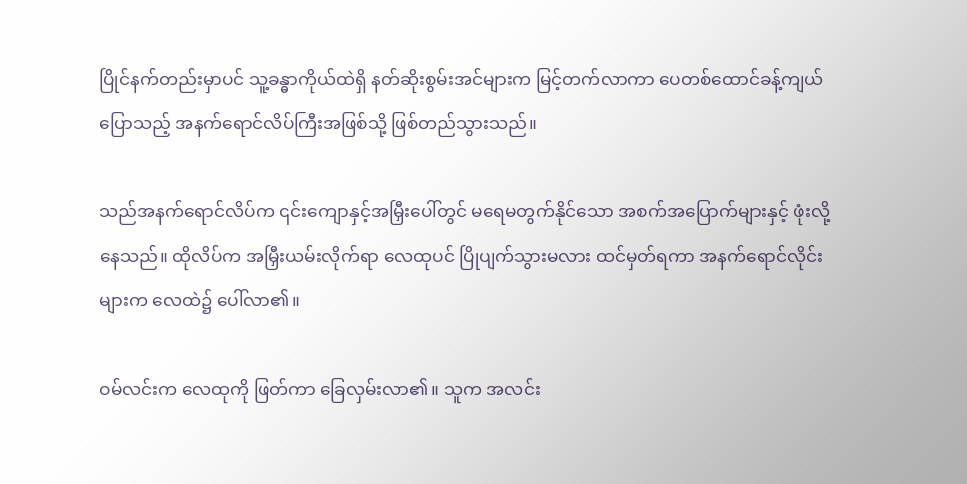ပြိုင်နက်တည်းမှာပင် သူ့ခန္ဓာကိုယ်ထဲရှိ နတ်ဆိုးစွမ်းအင်များက မြင့်တက်လာကာ ပေတစ်ထောင်ခန့်ကျယ်ပြောသည့် အနက်ရောင်လိပ်ကြီးအဖြစ်သို့ ဖြစ်တည်သွားသည်။

သည်အနက်ရောင်လိပ်က ၎င်းကျောနှင့်အမြှီးပေါ်တွင် မရေမတွက်နိုင်သော အစက်အပြောက်များနှင့် ဖုံးလို့နေသည်။ ထိုလိပ်က အမြှီးယမ်းလိုက်ရာ လေထုပင် ပြိုပျက်သွားမလား ထင်မှတ်ရကာ အနက်ရောင်လိုင်းများက လေထဲ၌ ပေါ်လာ၏။

ဝမ်လင်းက လေထုကို ဖြတ်ကာ ခြေလှမ်းလာ၏။ သူက အလင်း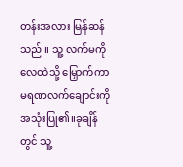တန်းအလား မြန်ဆန်သည်။ သူ့ လက်မကို လေထဲသို့ မြှောက်ကာ မရဏလက်ချောင်းကို အသုံးပြု၏။ခုချိန်တွင် သူ့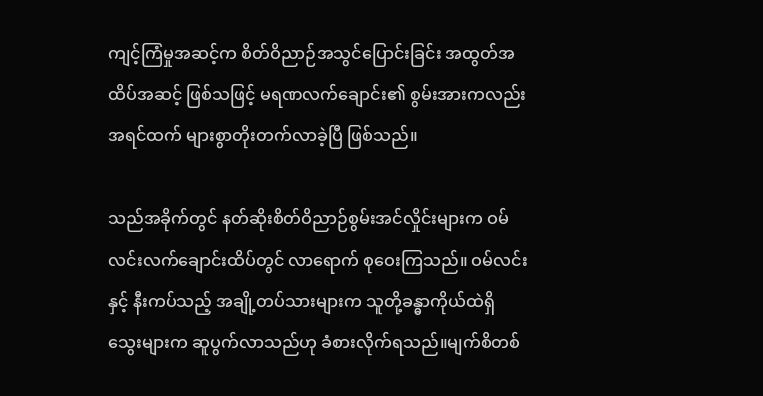ကျင့်ကြံမှုအဆင့်က စိတ်ဝိညာဉ်အသွင်ပြောင်းခြင်း အထွတ်အထိပ်အဆင့် ဖြစ်သဖြင့် မရဏလက်ချောင်း၏ စွမ်းအားကလည်း အရင်ထက် များစွာတိုးတက်လာခဲ့ပြီ ဖြစ်သည်။

သည်အခိုက်တွင် နတ်ဆိုးစိတ်ဝိညာဉ်စွမ်းအင်လှိုင်းများက ဝမ်လင်းလက်ချောင်းထိပ်တွင် လာရောက် စုဝေးကြသည်။ ဝမ်လင်းနှင့် နီးကပ်သည့် အချို့တပ်သားများက သူတို့ခန္ဓာကိုယ်ထဲရှိ သွေးများက ဆူပွက်လာသည်ဟု ခံစားလိုက်ရသည်။မျက်စိတစ်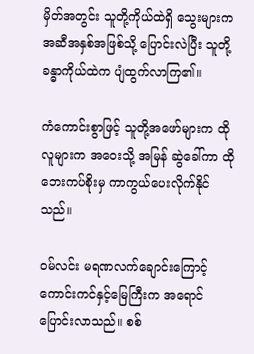မှိတ်အတွင်း သူတို့ကိုယ်ထဲရှိ သွေးများက အဆီအနှစ်အဖြစ်သို့ ပြောင်းလဲပြီး သူတို့ခန္ဓာကိုယ်ထဲက ပျံထွက်လာကြ၏။

ကံကောင်းစွာဖြင့် သူတို့အဖော်များက ထိုလူများက အဝေးသို့ အမြန် ဆွဲခေါ်ကာ ထိုဘေးကပ်စိုးမှ ကာကွယ်ပေးလိုက်နိုင်သည်။

ဝမ်လင်း မရဏလက်ချောင်းကြောင့် ကောင်းကင်နှင့်မြေကြီးက အရောင်ပြောင်းလာသည်။ စစ်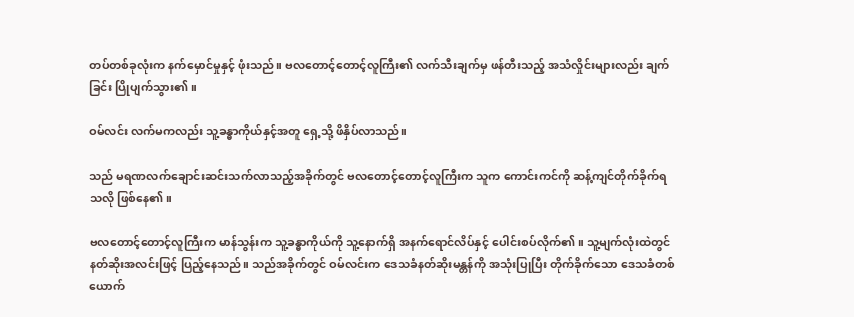တပ်တစ်ခုလုံးက နက်မှောင်မှုနှင့် ဖုံးသည်။ ဗလတောင့်တောင့်လူကြီး၏ လက်သီးချက်မှ ဖန်တီးသည့် အသံလှိုင်းများလည်း ချက်ခြင်း ပြိုပျက်သွား၏။

ဝမ်လင်း လက်မကလည်း သူ့ခန္ဓာကိုယ်နှင့်အတူ ရှေ့သို့ ဖိနှိပ်လာသည်။

သည် မရဏလက်ချောင်းဆင်းသက်လာသည့်အခိုက်တွင် ဗလတောင့်တောင့်လူကြီးက သူက ကောင်းကင်ကို ဆန့်ကျင်တိုက်ခိုက်ရသလို ဖြစ်နေ၏။

ဗလတောင့်တောင့်လူကြီးက မာန်သွန်းက သူ့ခန္ဓာကိုယ်ကို သူ့နောက်ရှိ အနက်ရောင်လိပ်နှင့် ပေါင်းစပ်လိုက်၏။ သူ့မျက်လုံးထဲတွင် နတ်ဆိုးအလင်းဖြင့် ပြည့်နေသည်။ သည်အခိုက်တွင် ဝမ်လင်းက ဒေသခံနတ်ဆိုးမန္တန်ကို အသုံးပြုပြီး တိုက်ခိုက်သော ဒေသခံတစ်ယောက်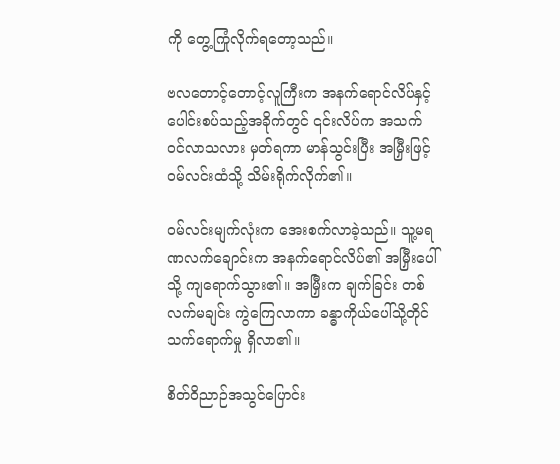ကို တွေ့ကြုံလိုက်ရတော့သည်။

ဗလတောင့်တောင့်လူကြီးက အနက်ရောင်လိပ်နှင့် ပေါင်းစပ်သည့်အခိုက်တွင် ၎င်းလိပ်က အသက်ဝင်လာသလား မှတ်ရကာ မာန်သွင်းပြီး အမြှီးဖြင့် ဝမ်လင်းထံသို့ သိမ်းရိုက်လိုက်၏။

ဝမ်လင်းမျက်လုံးက အေးစက်လာခဲ့သည်။ သူ့မရဏလက်ချောင်းက အနက်ရောင်လိပ်၏ အမြှီးပေါ်သို့ ကျရောက်သွား၏။ အမြှီးက ချက်ခြင်း တစ်လက်မချင်း ကွဲကြေလာကာ ခန္ဓာကိုယ်ပေါ်သို့တိုင် သက်ရောက်မှု ရှိလာ၏။

စိတ်ဝိညာဉ်အသွင်ပြောင်း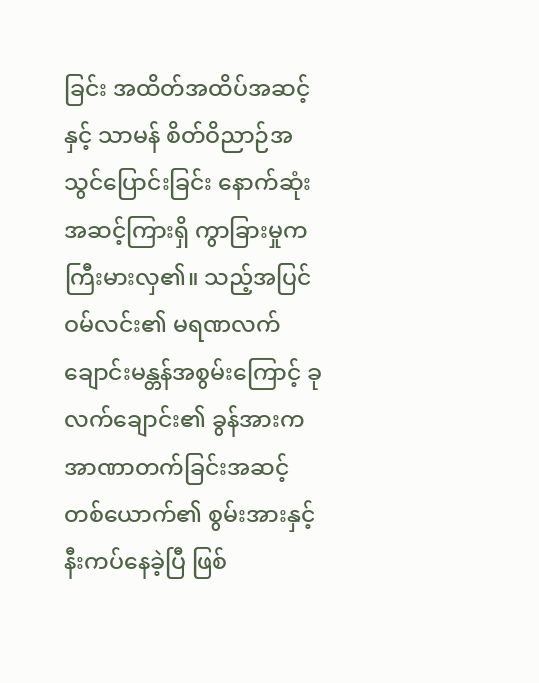ခြင်း အထိတ်အထိပ်အဆင့်နှင့် သာမန် စိတ်ဝိညာဉ်အသွင်ပြောင်းခြင်း နောက်ဆုံးအဆင့်ကြားရှိ ကွာခြားမှုက ကြီးမားလှ၏။ သည့်အပြင် ဝမ်လင်း၏ မရဏလက်ချောင်းမန္တန်အစွမ်းကြောင့် ခုလက်ချောင်း၏ ခွန်အားက အာဏာတက်ခြင်းအဆင့်တစ်ယောက်၏ စွမ်းအားနှင့် နီးကပ်နေခဲ့ပြီ ဖြစ်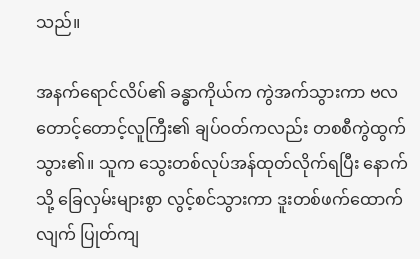သည်။

အနက်ရောင်လိပ်၏ ခန္ဓာကိုယ်က ကွဲအက်သွားကာ ဗလတောင့်တောင့်လူကြီး၏ ချပ်ဝတ်ကလည်း တစစီကွဲထွက်သွား၏။ သူက သွေးတစ်လုပ်အန်ထုတ်လိုက်ရပြီး နောက်သို့ ခြေလှမ်းများစွာ လွင့်စင်သွားကာ ဒူးတစ်ဖက်ထောက်လျက် ပြုတ်ကျ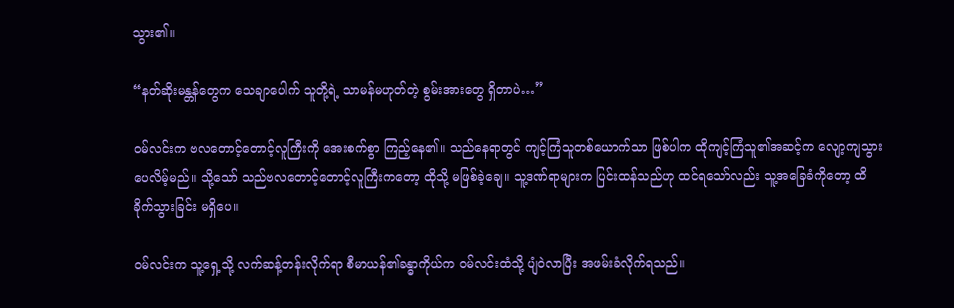သွား၏။

“နတ်ဆိုးမန္တန်တွေက သေချာပေါက် သူတို့ရဲ့ သာမန်မဟုတ်တဲ့ စွမ်းအားတွေ ရှိတာပဲ…”

ဝမ်လင်းက ဗလတောင့်တောင့်လူကြီးကို အေးစက်စွာ ကြည့်နေ၏။ သည်နေရာတွင် ကျင့်ကြံသူတစ်ယောက်သာ ဖြစ်ပါက ထိုကျင့်ကြံသူ၏အဆင့်က လျော့ကျသွားပေလိမ့်မည်။ သို့သော် သည်ဗလတောင့်တောင့်လူကြီးကတော့ ထိုသို့ မဖြစ်ခဲ့ချေ။ သူ့ဒဏ်ရာများက ပြင်းထန်သည်ဟု ထင်ရသော်လည်း သူ့အခြေခံကိုတော့ ထိခိုက်သွားခြင်း မရှိပေ။

ဝမ်လင်းက သူ့ရှေ့သို့ လက်ဆန့်တန်းလိုက်ရာ စီမာယန်၏ခန္ဓာကိုယ်က ဝမ်လင်းထံသို့ ပျံဝဲလာပြီး အဖမ်းခံလိုက်ရသည်။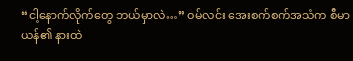“ငါ့နောက်လိုက်တွေ ဘယ်မှာလဲ…” ဝမ်လင်း အေးစက်စက်အသံက စီမာယန်၏ နားထဲ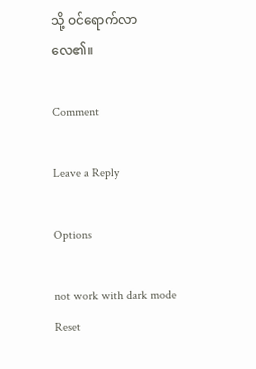သို့ ဝင်ရောက်လာလေ၏။

Comment

Leave a Reply

Options

not work with dark mode
Reset